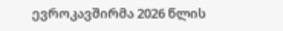ევროკავშირმა 2026 წლის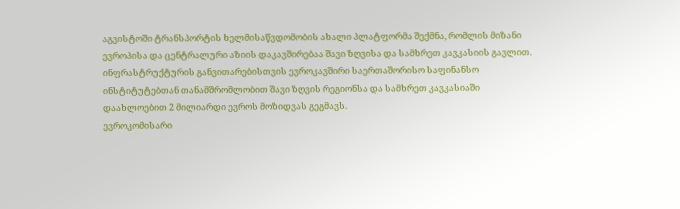აგვისტოში ტრანსპორტის ხელმისაწვდომობის ახალი პლატფორმა შექმნა, რომლის მიზანი ევროპისა და ცენტრალური აზიის დაკავშირებაა შავი ზღვისა და სამხრეთ კავკასიის გავლით. ინფრასტრუქტურის განვითარებისთვის ევროკავშირი საერთაშორისო საფინანსო ინსტიტუტებთან თანამშრომლობით შავი ზღვის რეგიონსა და სამხრეთ კავკასიაში დაახლოებით 2 მილიარდი ევროს მოზიდვას გეგმავს.
ევროკომისარი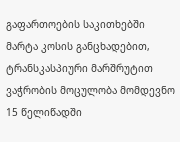გაფართოების საკითხებში მარტა კოსის განცხადებით, ტრანსკასპიური მარშრუტით ვაჭრობის მოცულობა მომდევნო 15 წელიწადში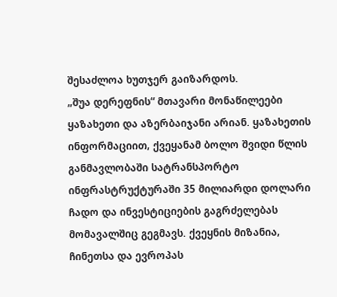შესაძლოა ხუთჯერ გაიზარდოს.
„შუა დერეფნის“ მთავარი მონაწილეები ყაზახეთი და აზერბაიჯანი არიან. ყაზახეთის ინფორმაციით, ქვეყანამ ბოლო შვიდი წლის განმავლობაში სატრანსპორტო ინფრასტრუქტურაში 35 მილიარდი დოლარი ჩადო და ინვესტიციების გაგრძელებას მომავალშიც გეგმავს. ქვეყნის მიზანია, ჩინეთსა და ევროპას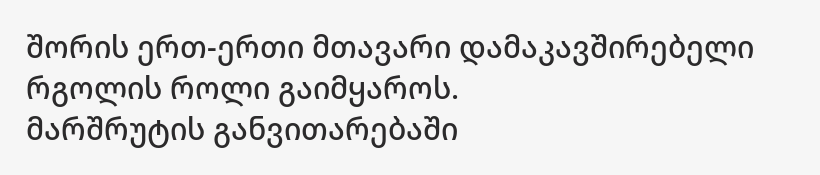შორის ერთ-ერთი მთავარი დამაკავშირებელი რგოლის როლი გაიმყაროს.
მარშრუტის განვითარებაში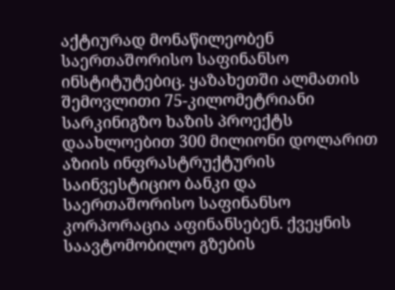აქტიურად მონაწილეობენ საერთაშორისო საფინანსო ინსტიტუტებიც. ყაზახეთში ალმათის შემოვლითი 75-კილომეტრიანი სარკინიგზო ხაზის პროექტს დაახლოებით 300 მილიონი დოლარით აზიის ინფრასტრუქტურის საინვესტიციო ბანკი და საერთაშორისო საფინანსო კორპორაცია აფინანსებენ. ქვეყნის საავტომობილო გზების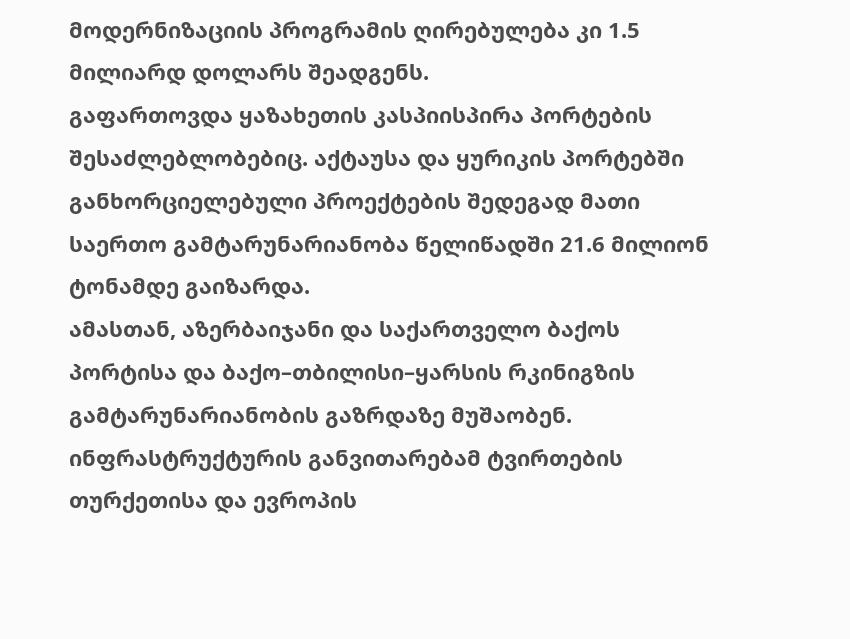მოდერნიზაციის პროგრამის ღირებულება კი 1.5 მილიარდ დოლარს შეადგენს.
გაფართოვდა ყაზახეთის კასპიისპირა პორტების შესაძლებლობებიც. აქტაუსა და ყურიკის პორტებში განხორციელებული პროექტების შედეგად მათი საერთო გამტარუნარიანობა წელიწადში 21.6 მილიონ ტონამდე გაიზარდა.
ამასთან, აზერბაიჯანი და საქართველო ბაქოს პორტისა და ბაქო–თბილისი–ყარსის რკინიგზის გამტარუნარიანობის გაზრდაზე მუშაობენ. ინფრასტრუქტურის განვითარებამ ტვირთების თურქეთისა და ევროპის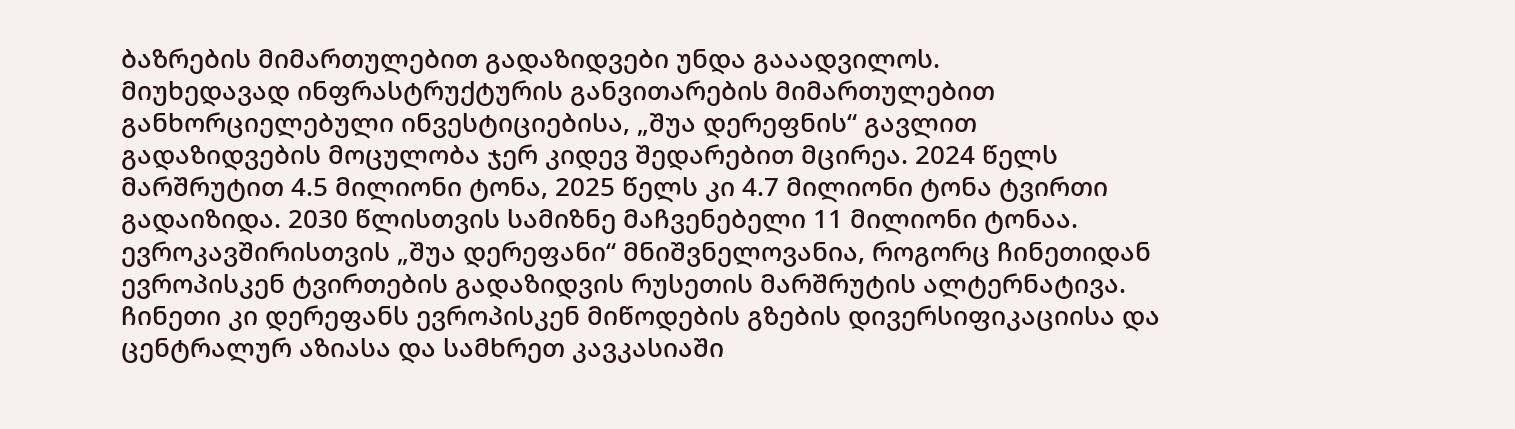ბაზრების მიმართულებით გადაზიდვები უნდა გააადვილოს.
მიუხედავად ინფრასტრუქტურის განვითარების მიმართულებით განხორციელებული ინვესტიციებისა, „შუა დერეფნის“ გავლით გადაზიდვების მოცულობა ჯერ კიდევ შედარებით მცირეა. 2024 წელს მარშრუტით 4.5 მილიონი ტონა, 2025 წელს კი 4.7 მილიონი ტონა ტვირთი გადაიზიდა. 2030 წლისთვის სამიზნე მაჩვენებელი 11 მილიონი ტონაა.
ევროკავშირისთვის „შუა დერეფანი“ მნიშვნელოვანია, როგორც ჩინეთიდან ევროპისკენ ტვირთების გადაზიდვის რუსეთის მარშრუტის ალტერნატივა. ჩინეთი კი დერეფანს ევროპისკენ მიწოდების გზების დივერსიფიკაციისა და ცენტრალურ აზიასა და სამხრეთ კავკასიაში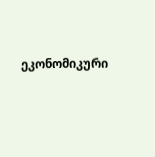ეკონომიკური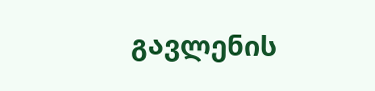გავლენის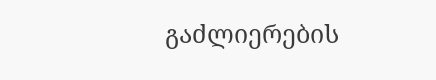გაძლიერების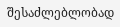შესაძლებლობად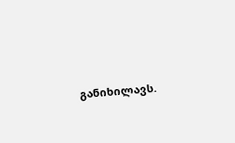განიხილავს.